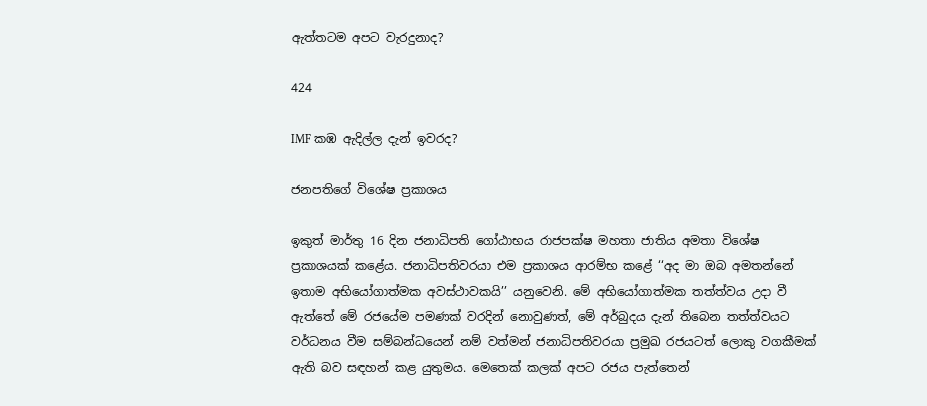ඇත්තටම අපට වැරදුනාද?

424

IMF කඹ ඇදිල්ල දැන් ඉවරද?

ජනපතිගේ විශේෂ ප්‍රකාශය

ඉකුත් මාර්තු 16 දින ජනාධිපති ගෝඨාභය රාජපක්ෂ මහතා ජාතිය අමතා විශේෂ ප්‍රකාශයක් කළේය. ජනාධිපතිවරයා එම ප්‍රකාශය ආරම්භ කළේ ‘‘අද මා ඔබ අමතන්නේ ඉතාම අභියෝගාත්මක අවස්ථාවකයි’’ යනුවෙනි. මේ අභියෝගාත්මක තත්ත්වය උදා වී ඇත්තේ මේ රජයේම පමණක් වරදින් නොවුණත්, මේ අර්බුදය දැන් තිබෙන තත්ත්වයට වර්ධනය වීම සම්බන්ධයෙන් නම් වත්මන් ජනාධිපතිවරයා ප්‍රමුඛ රජයටත් ලොකු වගකීමක් ඇති බව සඳහන් කළ යුතුමය. මෙතෙක් කලක් අපට රජය පැත්තෙන්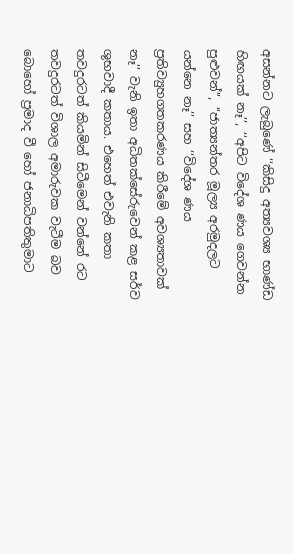අසන්නට ලැබුණේ ‘‘කිසිදු අත්‍යවශ්‍ය භාණ්ඩ හිඟයක් නෑ’’, ‘‘අපිට විදේශ ණය ගෙවන්න පුළුවන්’’, ‘‘ජාත්‍යන්තර මූල්‍ය අරමුදලට යන්නෙ නෑ’’ සහ ‘‘විදේශ ණය ප්‍රතිව්‍යුහගතකරණය කිරීමේ අවශ්‍යතාවක් නෑ’’ වැනි ඉතා අධිතක්සේරුවෙන් කළ සර්ව ශුභවාදී කතාය. එහෙත් එවැනි කතා තවදුරටත් කියමින් සිටීමෙන් වන්නේ රට තවදුරටත් විශාල අමාරුවක වැටීම බව බොහෝ ප්‍රමාද වී හෝ ජනාධිපතිතුමාට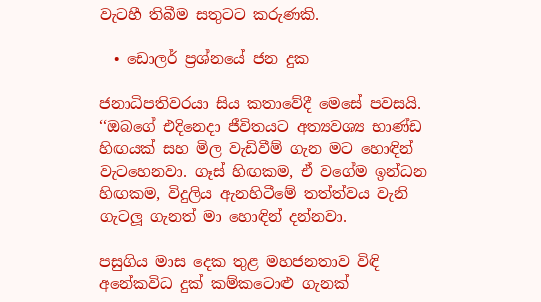වැටහී තිබීම සතුටට කරුණකි.

  • ඩොලර් ප්‍රශ්නයේ ජන දුක

ජනාධිපතිවරයා සිය කතාවේදී මෙසේ පවසයි. ‘‘ඔබගේ එදිනෙදා ජීවිතයට අත්‍යවශ්‍ය භාණ්ඩ හිඟයක් සහ මිල වැඩිවීම් ගැන මට හොඳින් වැටහෙනවා. ගෑස් හිඟකම, ඒ වගේම ඉන්ධන හිඟකම, විදුලිය ඇනහිටීමේ තත්ත්වය වැනි ගැටලූ ගැනත් මා හොඳින් දන්නවා.

පසුගිය මාස දෙක තුළ මහජනතාව විඳි අනේකවිධ දුක් කම්කටොළු ගැනක්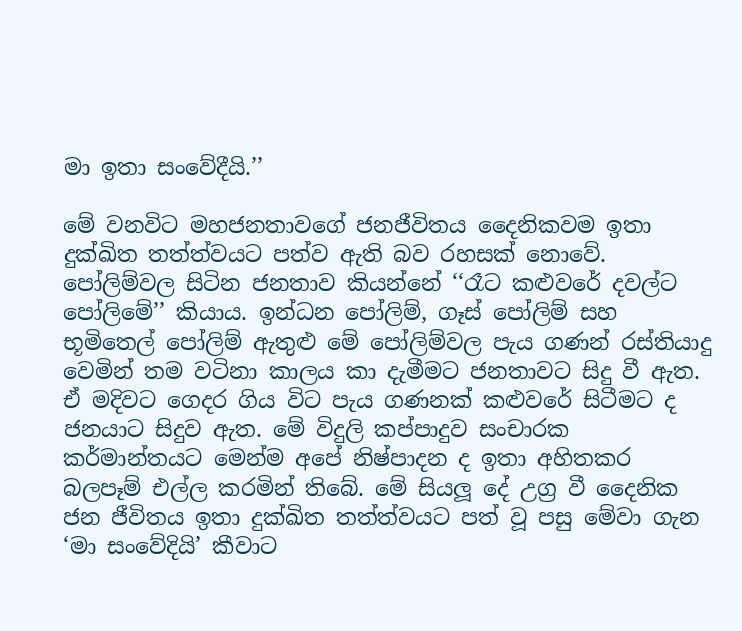මා ඉතා සංවේදීයි.’’

මේ වනවිට මහජනතාවගේ ජනජීවිතය දෛනිකවම ඉතා දුක්ඛිත තත්ත්වයට පත්ව ඇති බව රහසක් නොවේ. පෝලිම්වල සිටින ජනතාව කියන්නේ ‘‘රෑට කළුවරේ දවල්ට පෝලිමේ’’ කියාය. ඉන්ධන පෝලිම්, ගෑස් පෝලිම් සහ භූමිතෙල් පෝලිම් ඇතුළු මේ පෝලිම්වල පැය ගණන් රස්තියාදු වෙමින් තම වටිනා කාලය කා දැමීමට ජනතාවට සිදු වී ඇත. ඒ මදිවට ගෙදර ගිය විට පැය ගණනක් කළුවරේ සිටීමට ද ජනයාට සිදුව ඇත. මේ විදුලි කප්පාදුව සංචාරක කර්මාන්තයට මෙන්ම අපේ නිෂ්පාදන ද ඉතා අහිතකර බලපෑම් එල්ල කරමින් තිබේ. මේ සියලූ දේ උග්‍ර වී දෛනික ජන ජීවිතය ඉතා දුක්ඛිත තත්ත්වයට පත් වූ පසු මේවා ගැන ‘මා සංවේදියි’ කීවාට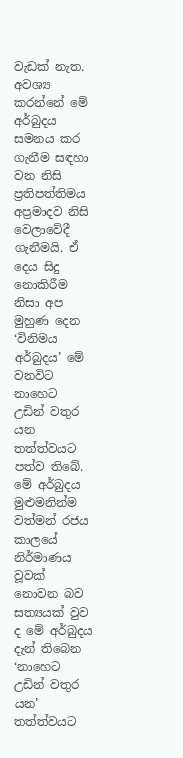වැඩක් නැත. අවශ්‍ය කරන්නේ මේ අර්බුදය සමනය කර ගැනීම සඳහා වන නිසි ප්‍රතිපත්තිමය අප්‍රමාදව නිසි වෙලාවේදී ගැනීමයි. ඒ දෙය සිදු නොකිරීම නිසා අප මුහුණ දෙන ‘විනිමය අර්බුදය’ මේ වනවිට නාහෙට උඩින් වතුර යන තත්ත්වයට පත්ව තිබේ. මේ අර්බුදය මුළුමනින්ම වත්මන් රජය කාලයේ නිර්මාණය වූවක් නොවන බව සත්‍යයක් වුව ද මේ අර්බුදය දැන් තිබෙන ‘නාහෙට උඩින් වතුර යන’ තත්ත්වයට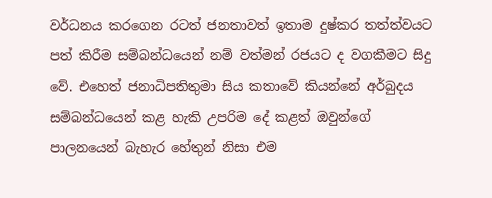වර්ධනය කරගෙන රටත් ජනතාවත් ඉතාම දුෂ්කර තත්ත්වයට පත් කිරීම සම්බන්ධයෙන් නම් වත්මන් රජයට ද වගකීමට සිදු වේ. එහෙත් ජනාධිපතිතුමා සිය කතාවේ කියන්නේ අර්බුදය සම්බන්ධයෙන් කළ හැකි උපරිම දේ කළත් ඔවුන්ගේ පාලනයෙන් බැහැර හේතුන් නිසා එම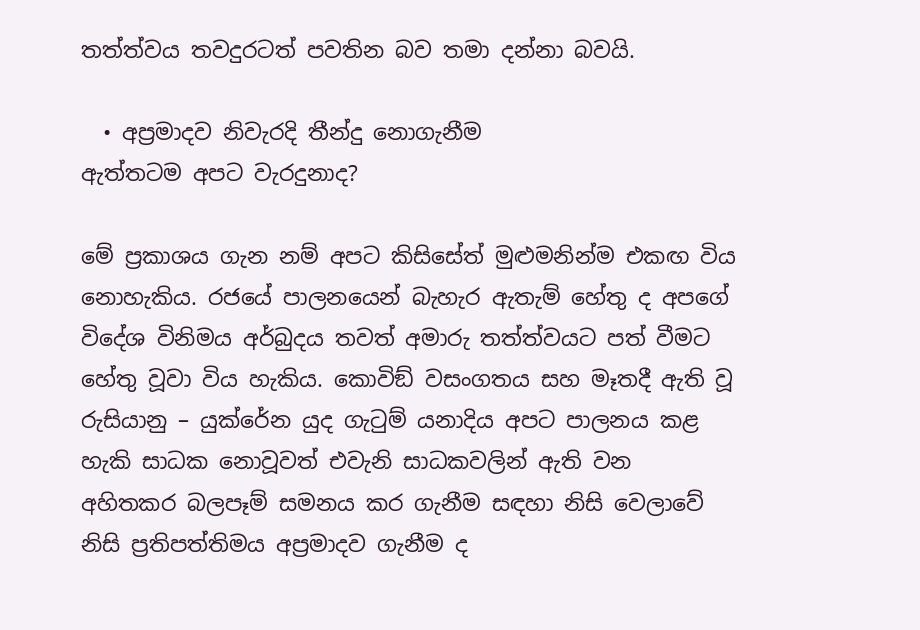තත්ත්වය තවදුරටත් පවතින බව තමා දන්නා බවයි.

  • අප්‍රමාදව නිවැරදි තීන්දු නොගැනීම
ඇත්තටම අපට වැරදුනාද?

මේ ප්‍රකාශය ගැන නම් අපට කිසිසේත් මුළුමනින්ම එකඟ විය නොහැකිය. රජයේ පාලනයෙන් බැහැර ඇතැම් හේතු ද අපගේ විදේශ විනිමය අර්බුදය තවත් අමාරු තත්ත්වයට පත් වීමට හේතු වූවා විය හැකිය. කොවිඞ් වසංගතය සහ මෑතදී ඇති වූ රුසියානු – යුක්රේන යුද ගැටුම් යනාදිය අපට පාලනය කළ හැකි සාධක නොවූවත් එවැනි සාධකවලින් ඇති වන අහිතකර බලපෑම් සමනය කර ගැනීම සඳහා නිසි වෙලාවේ නිසි ප්‍රතිපත්තිමය අප්‍රමාදව ගැනීම ද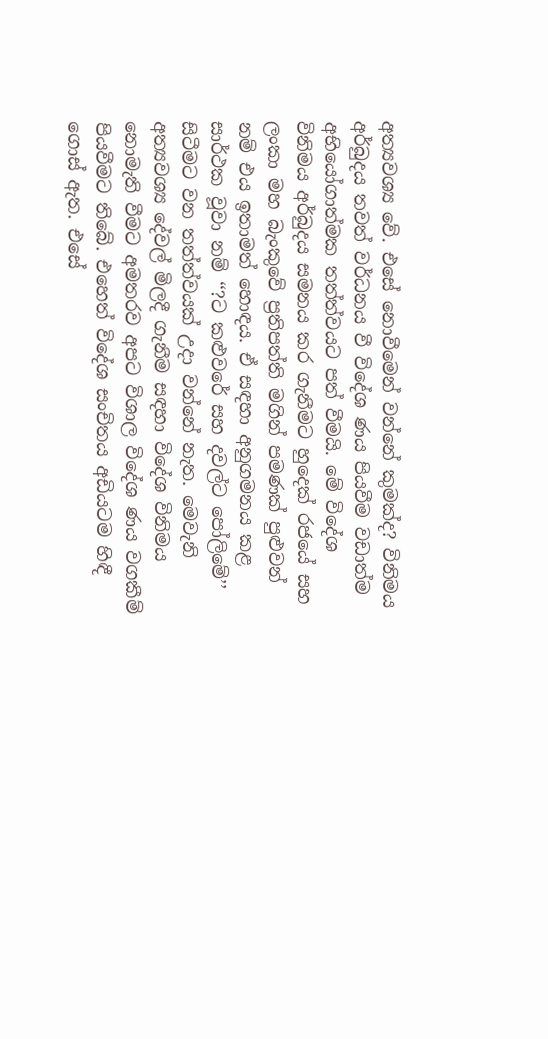අත්‍යවශ්‍ය වේ. එසේ නොවීමෙන් වන්නේ කුමක්ද? විනිමය අර්බුදය තවත් වර්ධනය වී විදේශ ණය පියවීම වඩාත්ම අභියෝගාත්මක තත්ත්වයට පත් වීමයි. මේ විදේශ විනිමය අර්බුදය සමනය කර ගැනීමට හුදෙක් රජයේ සහ ලංකා මහ බැංකුවේ ප්‍රතිපත්ති මගින් පමණක් පුළුවන් නම් එය ඉතාමත් හොඳය. ඒ සඳහා අනුගමනය කළ සාර්ථක වූවා නම් ‘‘?ට කළුවරේ සහ දවල්ට පෝලිමේ’’ සිටීමට වන තත්ත්වයක් උදා වන්නේ නැත. මෙවැනි අත්‍යවශ්‍ය දේවල් මිලදී ගැනීම සඳහා විදේශ විනිමය නොමැති වීමට අමතරව අපට විශාල විදේශ ණය වගකීම් පියවීමට තිබේ. එහෙත් විදේශ සංචිතය අඩියටම හිඳී ගොස් ඇත. එසේ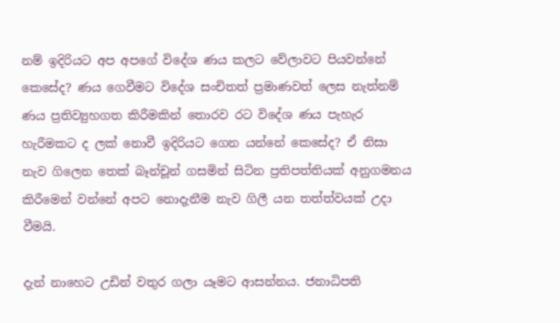නම් ඉදිරියට අප අපගේ විදේශ ණය කලට වේලාවට පියවන්නේ කෙසේද? ණය ගෙවීමට විදේශ සංචිතත් ප්‍රමාණවත් ලෙස නැත්නම් ණය ප්‍රතිව්‍යුහගත කිරීමකින් තොරව රට විදේශ ණය පැහැර හැරීමකට ද ලක් නොවී ඉදිරියට ගෙන යන්නේ කෙසේද? ඒ නිසා නැව ගිලෙන තෙක් බෑන්චූන් ගසමින් සිටින ප්‍රතිපත්තියක් අනුගමනය කිරීමෙන් වන්නේ අපට නොදැනීම නැව ගිලී යන තත්ත්වයක් උදා වීමයි.

දැන් නාහෙට උඩින් වතුර ගලා යෑමට ආසන්නය. ජනාධිපති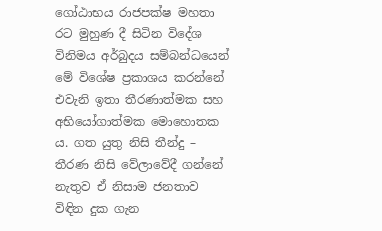ගෝඨාභය රාජපක්ෂ මහතා රට මුහුණ දී සිටින විදේශ විනිමය අර්බුදය සම්බන්ධයෙන් මේ විශේෂ ප්‍රකාශය කරන්නේ එවැනි ඉතා තීරණාත්මක සහ අභියෝගාත්මක මොහොතක ය. ගත යුතු නිසි තීන්දු – තීරණ නිසි වේලාවේදී ගන්නේ නැතුව ඒ නිසාම ජනතාව විඳින දුක ගැන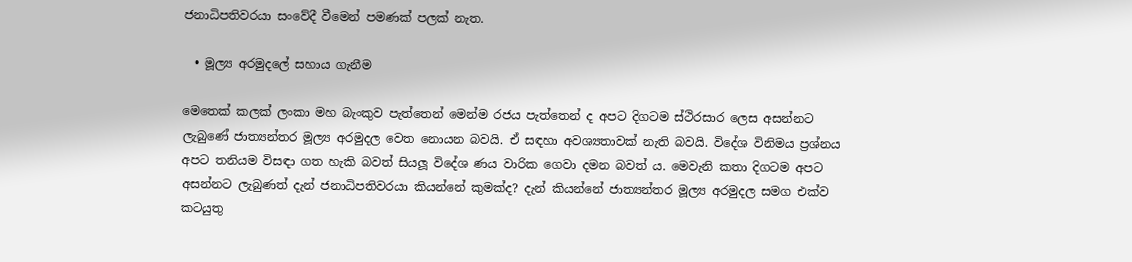ජනාධිපතිවරයා සංවේදී වීමෙන් පමණක් පලක් නැත.

  • මූල්‍ය අරමුදලේ සහාය ගැනීම

මෙතෙක් කලක් ලංකා මහ බැංකුව පැත්තෙන් මෙන්ම රජය පැත්තෙන් ද අපට දිගටම ස්ථිරසාර ලෙස අසන්නට ලැබුණේ ජාත්‍යන්තර මූල්‍ය අරමුදල වෙත නොයන බවයි. ඒ සඳහා අවශ්‍යතාවක් නැති බවයි. විදේශ විනිමය ප්‍රශ්නය අපට තනියම විසඳා ගත හැකි බවත් සියලූ විදේශ ණය වාරික ගෙවා දමන බවත් ය. මෙවැනි කතා දිගටම අපට අසන්නට ලැබුණත් දැන් ජනාධිපතිවරයා කියන්නේ කුමක්ද? දැන් කියන්නේ ජාත්‍යන්තර මූල්‍ය අරමුදල සමග එක්ව කටයුතු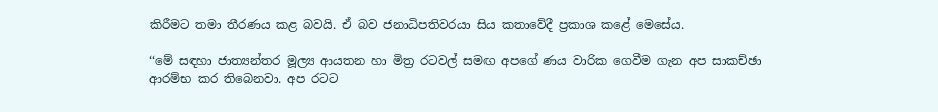කිරීමට තමා තීරණය කළ බවයි. ඒ බව ජනාධිපතිවරයා සිය කතාවේදී ප්‍රකාශ කළේ මෙසේය.

‘‘මේ සඳහා ජාත්‍යන්තර මූල්‍ය ආයතන හා මිත්‍ර රටවල් සමඟ අපගේ ණය වාරික ගෙවීම ගැන අප සාකච්ඡා ආරම්භ කර තිබෙනවා. අප රටට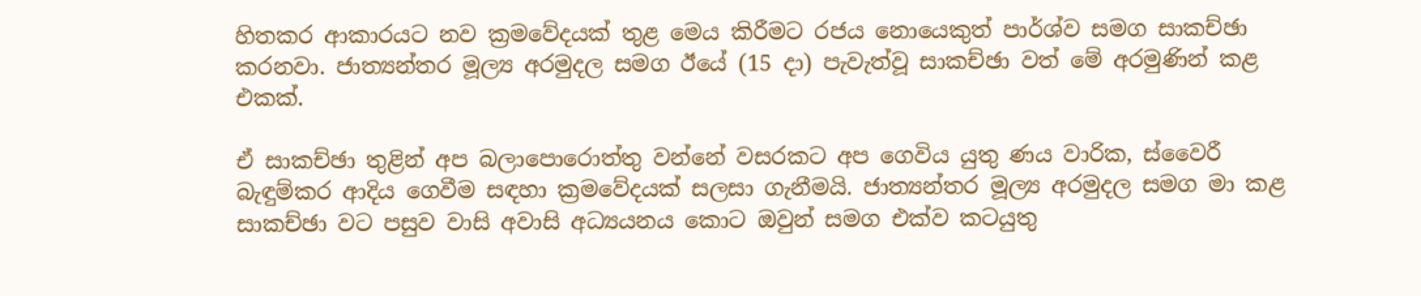හිතකර ආකාරයට නව ක්‍රමවේදයක් තුළ මෙය කිරීමට රජය නොයෙකුත් පාර්ශ්ව සමග සාකච්ඡා කරනවා. ජාත්‍යන්තර මූල්‍ය අරමුදල සමග ඊයේ (15 දා) පැවැත්වූ සාකච්ඡා වත් මේ අරමුණින් කළ එකක්.

ඒ සාකච්ඡා තුළින් අප බලාපොරොත්තු වන්නේ වසරකට අප ගෙවිය යුතු ණය වාරික, ස්වෛරී බැඳුම්කර ආදිය ගෙවීම සඳහා ක්‍රමවේදයක් සලසා ගැනීමයි. ජාත්‍යන්තර මූල්‍ය අරමුදල සමග මා කළ සාකච්ඡා වට පසුව වාසි අවාසි අධ්‍යයනය කොට ඔවුන් සමග එක්ව කටයුතු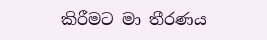කිරීමට මා තීරණය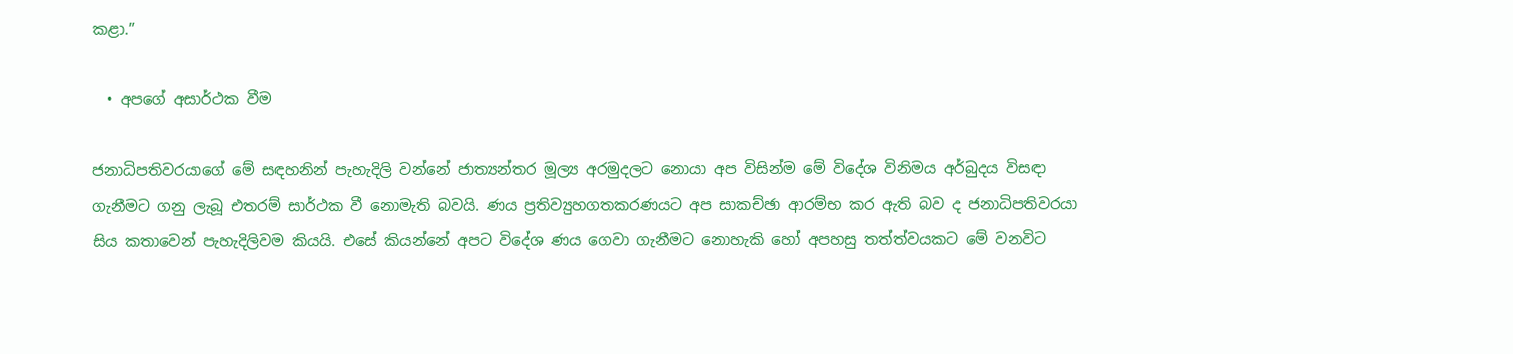කළා.”

  • අපගේ අසාර්ථක වීම

ජනාධිපතිවරයාගේ මේ සඳහනින් පැහැදිලි වන්නේ ජාත්‍යන්තර මූල්‍ය අරමුදලට නොයා අප විසින්ම මේ විදේශ විනිමය අර්බුදය විසඳා ගැනීමට ගනු ලැබූ එතරම් සාර්ථක වී නොමැති බවයි. ණය ප්‍රතිව්‍යුහගතකරණයට අප සාකච්ඡා ආරම්භ කර ඇති බව ද ජනාධිපතිවරයා සිය කතාවෙන් පැහැදිලිවම කියයි. එසේ කියන්නේ අපට විදේශ ණය ගෙවා ගැනීමට නොහැකි හෝ අපහසු තත්ත්වයකට මේ වනවිට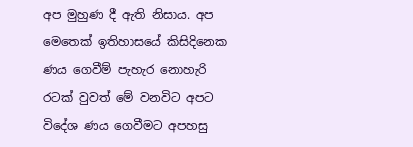අප මුහුණ දී ඇති නිසාය. අප මෙතෙක් ඉතිහාසයේ කිසිදිනෙක ණය ගෙවීම් පැහැර නොහැරි රටක් වුවත් මේ වනවිට අපට විදේශ ණය ගෙවීමට අපහසු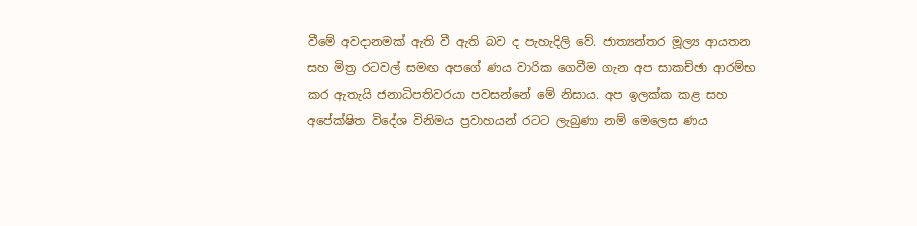වීමේ අවදානමක් ඇති වී ඇති බව ද පැහැදිලි වේ. ජාත්‍යන්තර මූල්‍ය ආයතන සහ මිත්‍ර රටවල් සමඟ අපගේ ණය වාරික ගෙවීම ගැන අප සාකච්ඡා ආරම්භ කර ඇතැයි ජනාධිපතිවරයා පවසන්නේ මේ නිසාය. අප ඉලක්ක කළ සහ අපේක්ෂිත විදේශ විනිමය ප්‍රවාහයන් රටට ලැබුණා නම් මෙලෙස ණය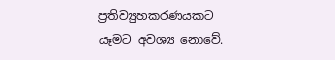ප්‍රතිව්‍යුහකරණයකට යෑමට අවශ්‍ය නොවේ.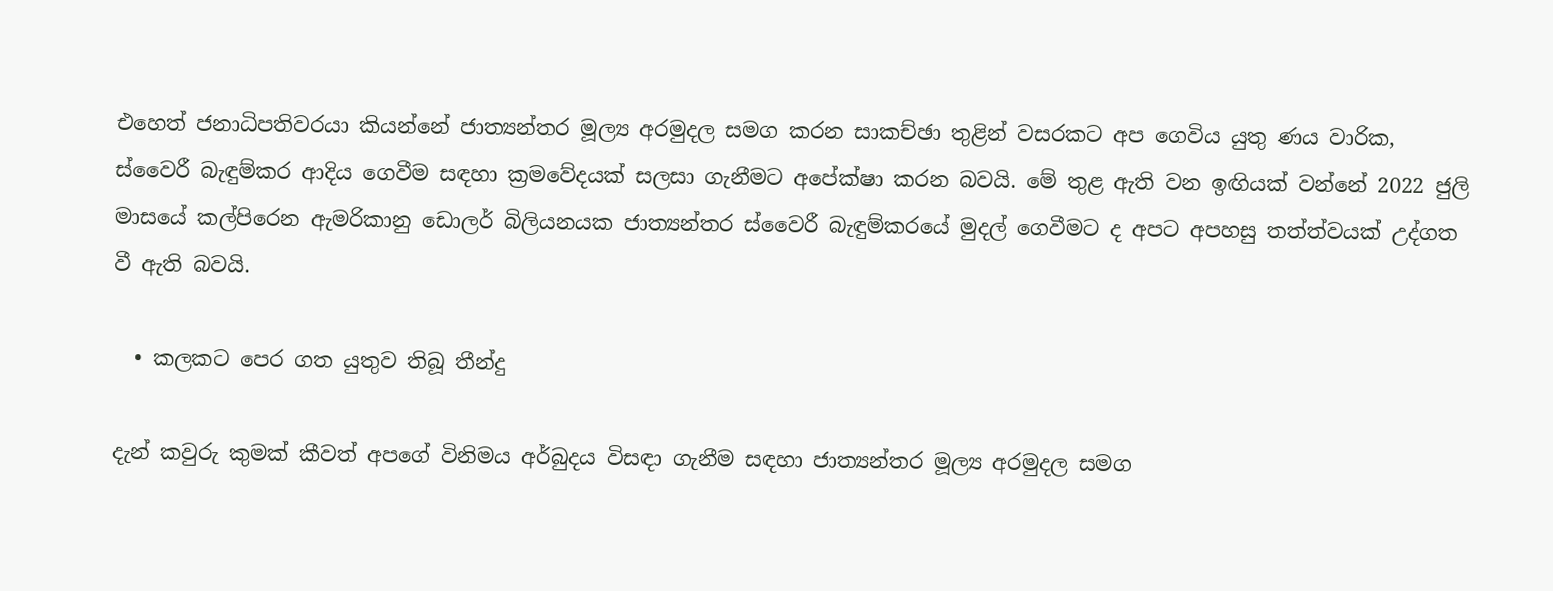එහෙත් ජනාධිපතිවරයා කියන්නේ ජාත්‍යන්තර මූල්‍ය අරමුදල සමග කරන සාකච්ඡා තුළින් වසරකට අප ගෙවිය යුතු ණය වාරික, ස්වෛරී බැඳුම්කර ආදිය ගෙවීම සඳහා ක්‍රමවේදයක් සලසා ගැනීමට අපේක්ෂා කරන බවයි. මේ තුළ ඇති වන ඉඟියක් වන්නේ 2022 ජුලි මාසයේ කල්පිරෙන ඇමරිකානු ඩොලර් බිලියනයක ජාත්‍යන්තර ස්වෛරී බැඳුම්කරයේ මුදල් ගෙවීමට ද අපට අපහසු තත්ත්වයක් උද්ගත වී ඇති බවයි.

  • කලකට පෙර ගත යුතුව තිබූ තීන්දු

දැන් කවුරු කුමක් කීවත් අපගේ විනිමය අර්බුදය විසඳා ගැනීම සඳහා ජාත්‍යන්තර මූල්‍ය අරමුදල සමග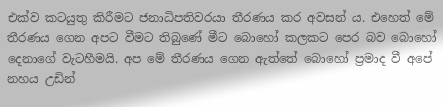එක්ව කටයුතු කිරීමට ජනාධිපතිවරයා තීරණය කර අවසන් ය. එහෙත් මේ තීරණය ගෙන අපට වීමට තිබුණේ මීට බොහෝ කලකට පෙර බව බොහෝ දෙනාගේ වැටහීමයි. අප මේ තීරණය ගෙන ඇත්තේ බොහෝ ප්‍රමාද වී අපේ නහය උඩින්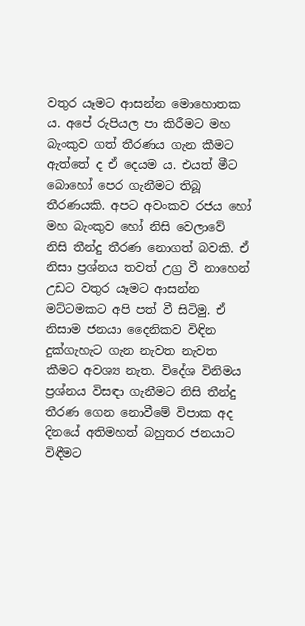වතුර යෑමට ආසන්න මොහොතක ය. අපේ රුපියල පා කිරීමට මහ බැංකුව ගත් තීරණය ගැන කීමට ඇත්තේ ද ඒ දෙයම ය. එයත් මීට බොහෝ පෙර ගැනීමට තිබූ තීරණයකි. අපට අවංකව රජය හෝ මහ බැංකුව හෝ නිසි වෙලාවේ නිසි තීන්දු තීරණ නොගත් බවකි. ඒ නිසා ප්‍රශ්නය තවත් උග්‍ර වී නාහෙන් උඩට වතුර යෑමට ආසන්න මට්ටමකට අපි පත් වී සිටිමු. ඒ නිසාම ජනයා දෛනිකව විඳින දුක්ගැහැට ගැන නැවත නැවත කීමට අවශ්‍ය නැත. විදේශ විනිමය ප්‍රශ්නය විසඳා ගැනීමට නිසි තීන්දු තීරණ ගෙන නොවීමේ විපාක අද දිනයේ අතිමහත් බහුතර ජනයාට විඳීමට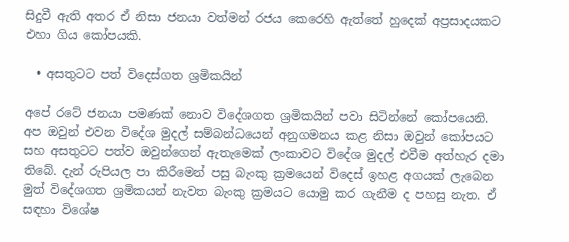සිදුවී ඇති අතර ඒ නිසා ජනයා වත්මන් රජය කෙරෙහි ඇත්තේ හුදෙක් අප්‍රසාදයකට එහා ගිය කෝපයකි.

  • අසතුටට පත් විදෙස්ගත ශ්‍රමිකයින්

අපේ රටේ ජනයා පමණක් නොව විදේශගත ශ්‍රමිකයින් පවා සිටින්නේ කෝපයෙනි. අප ඔවුන් එවන විදේශ මුදල් සම්බන්ධයෙන් අනුගමනය කළ නිසා ඔවුන් කෝපයට සහ අසතුටට පත්ව ඔවුන්ගෙන් ඇතැමෙක් ලංකාවට විදේශ මුදල් එවීම අත්හැර දමා තිබේ. දැන් රුපියල පා කිරීමෙන් පසු බැංකු ක්‍රමයෙන් විදෙස් ඉහළ අගයක් ලැබෙන මුත් විදේශගත ශ්‍රමිකයන් නැවත බැංකු ක්‍රමයට යොමු කර ගැනීම ද පහසු නැත. ඒ සඳහා විශේෂ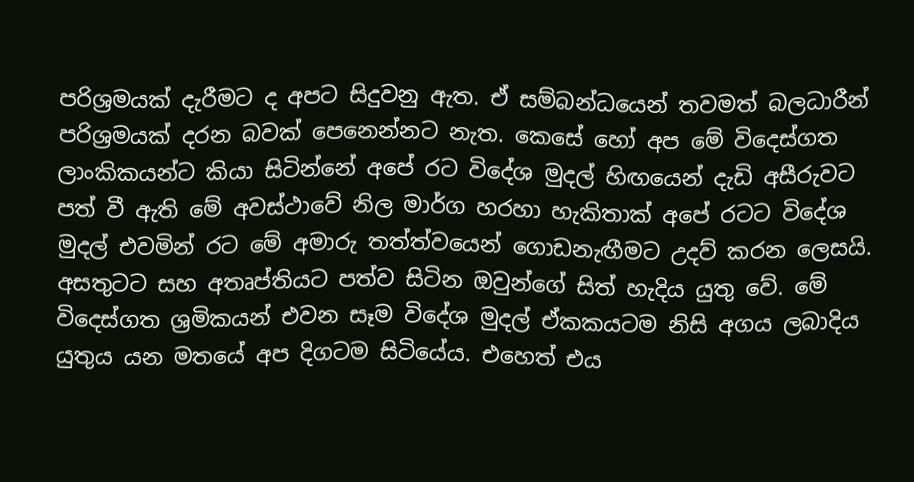පරිශ්‍රමයක් දැරීමට ද අපට සිදුවනු ඇත. ඒ සම්බන්ධයෙන් තවමත් බලධාරීන් පරිශ්‍රමයක් දරන බවක් පෙනෙන්නට නැත. කෙසේ හෝ අප මේ විදෙස්ගත ලාංකිකයන්ට කියා සිටින්නේ අපේ රට විදේශ මුදල් හිඟයෙන් දැඩි අසීරුවට පත් වී ඇති මේ අවස්ථාවේ නිල මාර්ග හරහා හැකිතාක් අපේ රටට විදේශ මුදල් එවමින් රට මේ අමාරු තත්ත්වයෙන් ගොඩනැඟීමට උදව් කරන ලෙසයි. අසතුටට සහ අතෘප්තියට පත්ව සිටින ඔවුන්ගේ සිත් හැදිය යුතු වේ. මේ විදෙස්ගත ශ්‍රමිකයන් එවන සෑම විදේශ මුදල් ඒකකයටම නිසි අගය ලබාදිය යුතුය යන මතයේ අප දිගටම සිටියේය. එහෙත් එය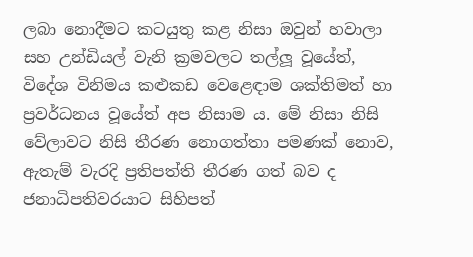ලබා නොදීමට කටයුතු කළ නිසා ඔවුන් හවාලා සහ උන්ඩියල් වැනි ක්‍රමවලට තල්ලූ වූයේත්, විදේශ විනිමය කළුකඩ වෙළෙඳාම ශක්තිමත් හා ප්‍රවර්ධනය වූයේත් අප නිසාම ය. මේ නිසා නිසි වේලාවට නිසි තීරණ නොගත්තා පමණක් නොව, ඇතැම් වැරදි ප්‍රතිපත්ති තීරණ ගත් බව ද ජනාධිපතිවරයාට සිහිපත්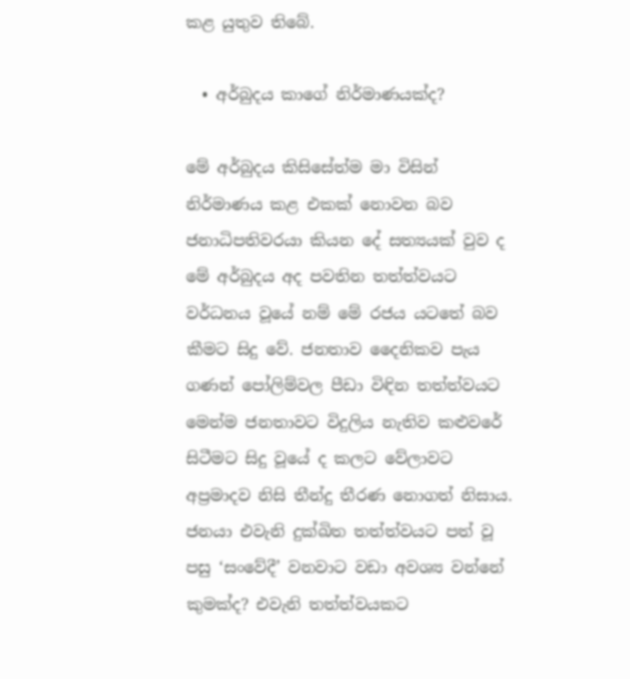කළ යුතුව තිබේ.

  • අර්බුදය කාගේ නිර්මාණයක්ද?

මේ අර්බුදය කිසිසේත්ම මා විසින් නිර්මාණය කළ එකක් නොවන බව ජනාධිපතිවරයා කියන දේ සත්‍යයක් වුව ද මේ අර්බුදය අද පවතින තත්ත්වයට වර්ධනය වූයේ නම් මේ රජය යටතේ බව කීමට සිදු වේ. ජනතාව දෛනිකව පැය ගණන් පෝලිම්වල පීඩා විඳින තත්ත්වයට මෙන්ම ජනතාවට විදුලිය නැතිව කළුවරේ සිටීමට සිදු වූයේ ද කලට වේලාවට අප්‍රමාදව නිසි තීන්දු තීරණ නොගත් නිසාය. ජනයා එවැනි දුක්ඛිත තත්ත්වයට පත් වූ පසු ‘සංවේදී’ වනවාට වඩා අවශ්‍ය වන්නේ කුමක්ද? එවැනි තත්ත්වයකට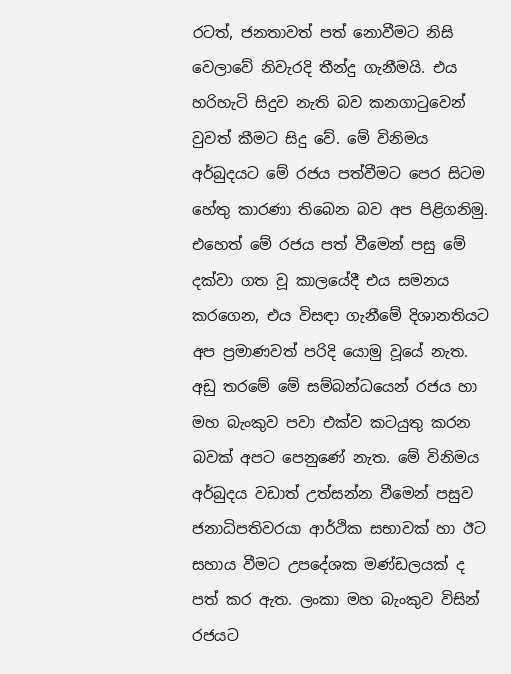රටත්, ජනතාවත් පත් නොවීමට නිසි වෙලාවේ නිවැරදි තීන්දු ගැනීමයි. එය හරිහැටි සිදුව නැති බව කනගාටුවෙන් වුවත් කීමට සිදු වේ. මේ විනිමය අර්බුදයට මේ රජය පත්වීමට පෙර සිටම හේතු කාරණා තිබෙන බව අප පිළිගනිමු. එහෙත් මේ රජය පත් වීමෙන් පසු මේ දක්වා ගත වූ කාලයේදී එය සමනය කරගෙන, එය විසඳා ගැනීමේ දිශානතියට අප ප්‍රමාණවත් පරිදි යොමු වූයේ නැත. අඩු තරමේ මේ සම්බන්ධයෙන් රජය හා මහ බැංකුව පවා එක්ව කටයුතු කරන බවක් අපට පෙනුණේ නැත. මේ විනිමය අර්බුදය වඩාත් උත්සන්න වීමෙන් පසුව ජනාධිපතිවරයා ආර්ථික සභාවක් හා ඊට සහාය වීමට උපදේශක මණ්ඩලයක් ද පත් කර ඇත. ලංකා මහ බැංකුව විසින් රජයට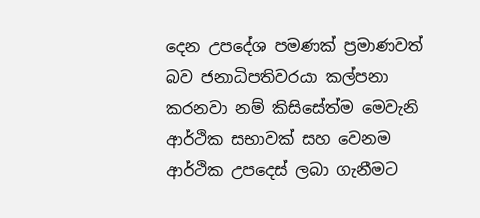දෙන උපදේශ පමණක් ප්‍රමාණවත් බව ජනාධිපතිවරයා කල්පනා කරනවා නම් කිසිසේත්ම මෙවැනි ආර්ථික සභාවක් සහ වෙනම ආර්ථික උපදෙස් ලබා ගැනීමට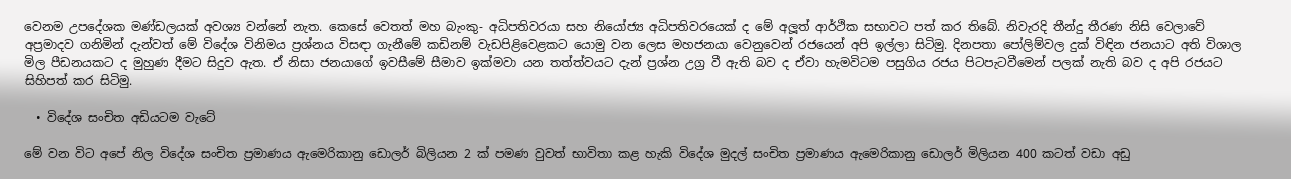වෙනම උපදේශක මණ්ඩලයක් අවශ්‍ය වන්නේ නැත. කෙසේ වෙතත් මහ බැංකු- අධිපතිවරයා සහ නියෝජ්‍ය අධිපතිවරයෙක් ද මේ අලූත් ආර්ථික සභාවට පත් කර තිබේ. නිවැරදි තීන්දු තීරණ නිසි වෙලාවේ අප්‍රමාදව ගනිමින් දැන්වත් මේ විදේශ විනිමය ප්‍රශ්නය විසඳා ගැනීමේ කඩිනම් වැඩපිළිවෙළකට යොමු වන ලෙස මහජනයා වෙනුවෙන් රජයෙන් අපි ඉල්ලා සිටිමු. දිනපතා පෝලිම්වල දුක් විඳින ජනයාට අති විශාල මිල පීඩනයකට ද මුහුණ දීමට සිදුව ඇත. ඒ නිසා ජනයාගේ ඉවසීමේ සීමාව ඉක්මවා යන තත්ත්වයට දැන් ප්‍රශ්න උග්‍ර වී ඇති බව ද ඒවා හැමවිටම පසුගිය රජය පිටපැටවීමෙන් පලක් නැති බව ද අපි රජයට සිහිපත් කර සිටිමු.

  • විදේශ සංචිත අඩියටම වැටේ

මේ වන විට අපේ නිල විදේශ සංචිත ප්‍රමාණය ඇමෙරිකානු ඩොලර් බිලියන 2 ක් පමණ වුවත් භාවිතා කළ හැකි විදේශ මුදල් සංචිත ප්‍රමාණය ඇමෙරිකානු ඩොලර් මිලියන 400 කටත් වඩා අඩු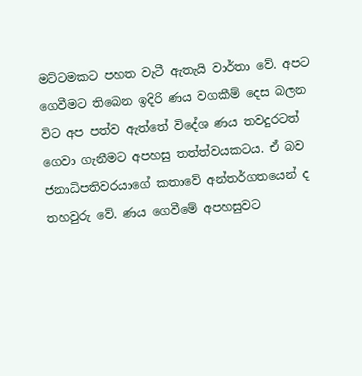මට්ටමකට පහත වැටී ඇතැයි වාර්තා වේ. අපට ගෙවීමට තිබෙන ඉදිරි ණය වගකීම් දෙස බලන විට අප පත්ව ඇත්තේ විදේශ ණය තවදුරටත් ගෙවා ගැනීමට අපහසු තත්ත්වයකටය. ඒ බව ජනාධිපතිවරයාගේ කතාවේ අන්තර්ගතයෙන් ද තහවුරු වේ. ණය ගෙවීමේ අපහසුවට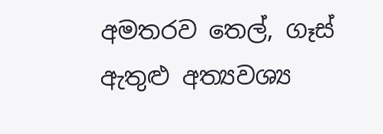අමතරව තෙල්, ගෑස් ඇතුළු අත්‍යවශ්‍ය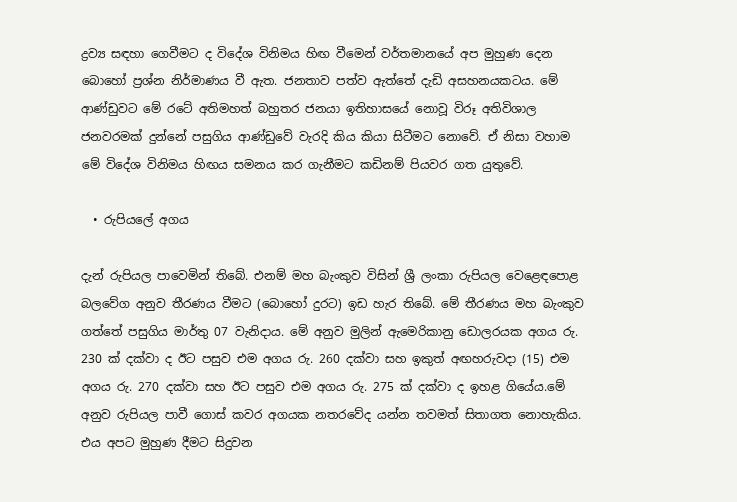ද්‍රව්‍ය සඳහා ගෙවීමට ද විදේශ විනිමය හිඟ වීමෙන් වර්තමානයේ අප මුහුණ දෙන බොහෝ ප්‍රශ්න නිර්මාණය වී ඇත. ජනතාව පත්ව ඇත්තේ දැඩි අසහනයකටය. මේ ආණ්ඩුවට මේ රටේ අතිමහත් බහුතර ජනයා ඉතිහාසයේ නොවූ විරූ අතිවිශාල ජනවරමක් දුන්නේ පසුගිය ආණ්ඩුවේ වැරදි කිය කියා සිටීමට නොවේ. ඒ නිසා වහාම මේ විදේශ විනිමය හිඟය සමනය කර ගැනීමට කඩිනම් පියවර ගත යුතුවේ.

  • රුපියලේ අගය

දැන් රුපියල පාවෙමින් තිබේ. එනම් මහ බැංකුව විසින් ශ්‍රී ලංකා රුපියල වෙළෙඳපොළ බලවේග අනුව තීරණය වීමට (බොහෝ දුරට) ඉඩ හැර තිබේ. මේ තීරණය මහ බැංකුව ගත්තේ පසුගිය මාර්තු 07 වැනිදාය. මේ අනුව මුලින් ඇමෙරිකානු ඩොලරයක අගය රු. 230 ක් දක්වා ද ඊට පසුව එම අගය රු. 260 දක්වා සහ ඉකුත් අඟහරුවදා (15) එම අගය රු. 270 දක්වා සහ ඊට පසුව එම අගය රු. 275 ක් දක්වා ද ඉහළ ගියේය.මේ අනුව රුපියල පාවී ගොස් කවර අගයක නතරවේද යන්න තවමත් සිතාගත නොහැකිය. එය අපට මුහුණ දීමට සිදුවන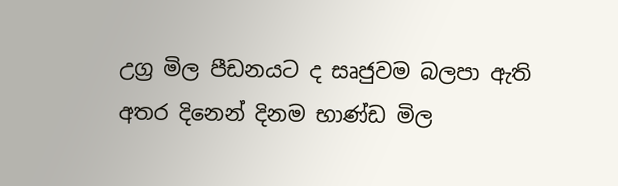උග්‍ර මිල පීඩනයට ද සෘජුවම බලපා ඇති අතර දිනෙන් දිනම භාණ්ඩ මිල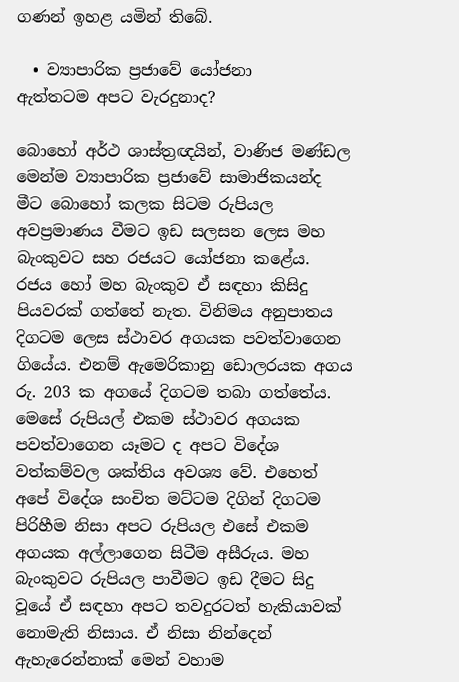ගණන් ඉහළ යමින් තිබේ.

  • ව්‍යාපාරික ප්‍රජාවේ යෝජනා
ඇත්තටම අපට වැරදුනාද?

බොහෝ අර්ථ ශාස්ත්‍රඥයින්, වාණිජ මණ්ඩල මෙන්ම ව්‍යාපාරික ප්‍රජාවේ සාමාජිකයන්ද මීට බොහෝ කලක සිටම රුපියල අවප්‍රමාණය වීමට ඉඩ සලසන ලෙස මහ බැංකුවට සහ රජයට යෝජනා කළේය. රජය හෝ මහ බැංකුව ඒ සඳහා කිසිදු පියවරක් ගත්තේ නැත. විනිමය අනුපාතය දිගටම ලෙස ස්ථාවර අගයක පවත්වාගෙන ගියේය. එනම් ඇමෙරිකානු ඩොලරයක අගය රු. 203 ක අගයේ දිගටම තබා ගත්තේය. මෙසේ රුපියල් එකම ස්ථාවර අගයක පවත්වාගෙන යෑමට ද අපට විදේශ වත්කම්වල ශක්තිය අවශ්‍ය වේ. එහෙත් අපේ විදේශ සංචිත මට්ටම දිගින් දිගටම පිරිහීම නිසා අපට රුපියල එසේ එකම අගයක අල්ලාගෙන සිටීම අසීරුය. මහ බැංකුවට රුපියල පාවීමට ඉඩ දීමට සිදු වූයේ ඒ සඳහා අපට තවදුරටත් හැකියාවක් නොමැති නිසාය. ඒ නිසා නින්දෙන් ඇහැරෙන්නාක් මෙන් වහාම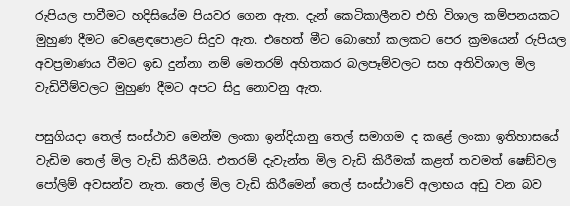රුපියල පාවීමට හදිසියේම පියවර ගෙන ඇත. දැන් කෙටිකාලීනව එහි විශාල කම්පනයකට මුහුණ දීමට වෙළෙඳපොළට සිදුව ඇත. එහෙත් මීට බොහෝ කලකට පෙර ක්‍රමයෙන් රුපියල අවප්‍රමාණය වීමට ඉඩ දුන්නා නම් මෙතරම් අහිතකර බලපෑම්වලට සහ අතිවිශාල මිල වැඩිවීම්වලට මුහුණ දීමට අපට සිදු නොවනු ඇත.

පසුගියදා තෙල් සංස්ථාව මෙන්ම ලංකා ඉන්දියානු තෙල් සමාගම ද කළේ ලංකා ඉතිහාසයේ වැඩිම තෙල් මිල වැඩි කිරීමයි. එතරම් දැවැන්ත මිල වැඩි කිරීමක් කළත් තවමත් ෂෙඞ්වල පෝලිම් අවසන්ව නැත. තෙල් මිල වැඩි කිරීමෙන් තෙල් සංස්ථාවේ අලාභය අඩු වන බව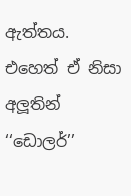ඇත්තය. එහෙත් ඒ නිසා අලූතින් ‘‘ඩොලර්’’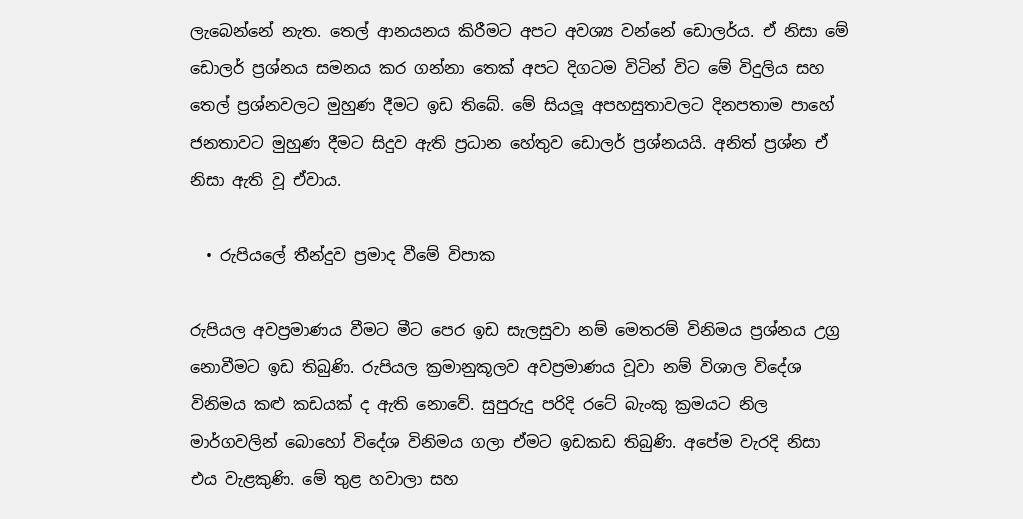ලැබෙන්නේ නැත. තෙල් ආනයනය කිරීමට අපට අවශ්‍ය වන්නේ ඩොලර්ය. ඒ නිසා මේ ඩොලර් ප්‍රශ්නය සමනය කර ගන්නා තෙක් අපට දිගටම විටින් විට මේ විදුලිය සහ තෙල් ප්‍රශ්නවලට මුහුණ දීමට ඉඩ තිබේ. මේ සියලූ අපහසුතාවලට දිනපතාම පාහේ ජනතාවට මුහුණ දීමට සිදුව ඇති ප්‍රධාන හේතුව ඩොලර් ප්‍රශ්නයයි. අනිත් ප්‍රශ්න ඒ නිසා ඇති වූ ඒවාය.

  • රුපියලේ තීන්දුව ප්‍රමාද වීමේ විපාක

රුපියල අවප්‍රමාණය වීමට මීට පෙර ඉඩ සැලසුවා නම් මෙතරම් විනිමය ප්‍රශ්නය උග්‍ර නොවීමට ඉඩ තිබුණි. රුපියල ක්‍රමානුකූලව අවප්‍රමාණය වූවා නම් විශාල විදේශ විනිමය කළු කඩයක් ද ඇති නොවේ. සුපුරුදු පරිදි රටේ බැංකු ක්‍රමයට නිල මාර්ගවලින් බොහෝ විදේශ විනිමය ගලා ඒමට ඉඩකඩ තිබුණි. අපේම වැරදි නිසා එය වැළකුණි. මේ තුළ හවාලා සහ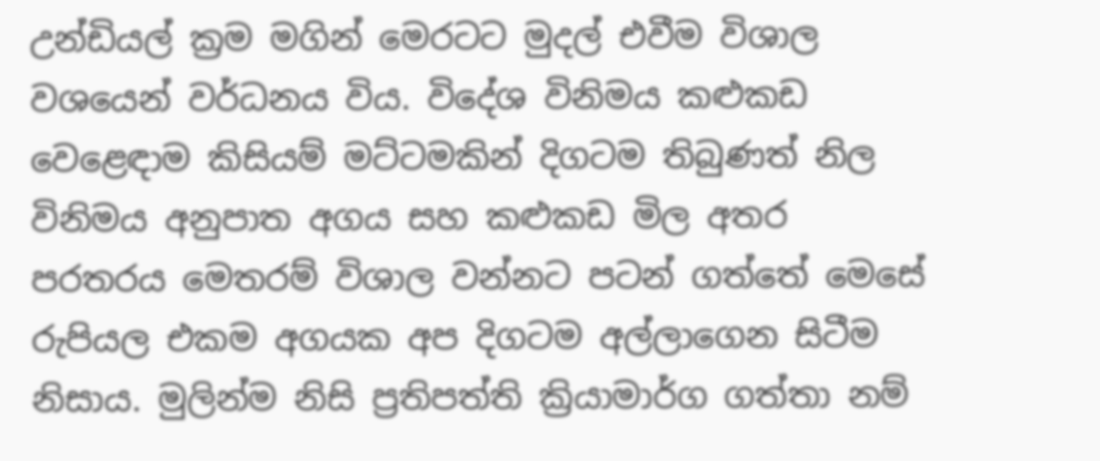උන්ඩියල් ක්‍රම මගින් මෙරටට මුදල් එවීම විශාල වශයෙන් වර්ධනය විය. විදේශ විනිමය කළුකඩ වෙළෙඳාම කිසියම් මට්ටමකින් දිගටම තිබුණත් නිල විනිමය අනුපාත අගය සහ කළුකඩ මිල අතර පරතරය මෙතරම් විශාල වන්නට පටන් ගත්තේ මෙසේ රුපියල එකම අගයක අප දිගටම අල්ලාගෙන සිටීම නිසාය. මුලින්ම නිසි ප්‍රතිපත්ති ක්‍රියාමාර්ග ගත්තා නම්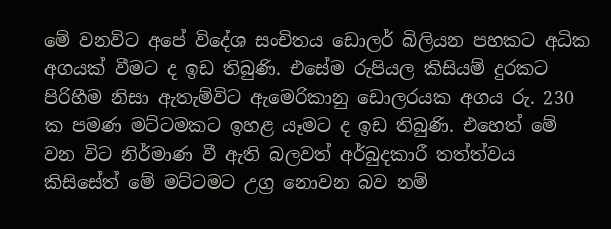මේ වනවිට අපේ විදේශ සංචිතය ඩොලර් බිලියන පහකට අධික අගයක් වීමට ද ඉඩ තිබුණි. එසේම රුපියල කිසියම් දුරකට පිරිහීම නිසා ඇතැම්විට ඇමෙරිකානු ඩොලරයක අගය රු. 230 ක පමණ මට්ටමකට ඉහළ යෑමට ද ඉඩ තිබුණි. එහෙත් මේ වන විට නිර්මාණ වී ඇති බලවත් අර්බුදකාරී තත්ත්වය කිසිසේත් මේ මට්ටමට උග්‍ර නොවන බව නම්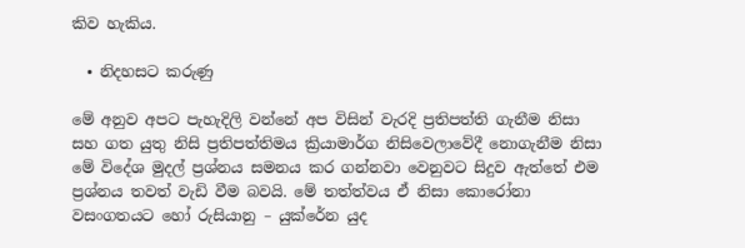කිව හැකිය.

  • නිදහසට කරුණු

මේ අනුව අපට පැහැදිලි වන්නේ අප විසින් වැරදි ප්‍රතිපත්ති ගැනීම නිසා සහ ගත යුතු නිසි ප්‍රතිපත්තිමය ක්‍රියාමාර්ග නිසිවෙලාවේදී නොගැනීම නිසා මේ විදේශ මුදල් ප්‍රශ්නය සමනය කර ගන්නවා වෙනුවට සිදුව ඇත්තේ එම ප්‍රශ්නය තවත් වැඩි වීම බවයි. මේ තත්ත්වය ඒ නිසා කොරෝනා වසංගතයට හෝ රුසියානු – යුක්රේන යුද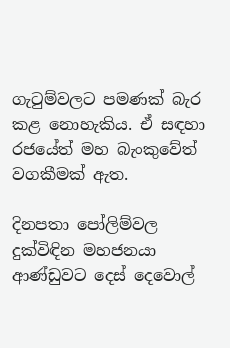ගැටුම්වලට පමණක් බැර කළ නොහැකිය. ඒ සඳහා රජයේත් මහ බැංකුවේත් වගකීමක් ඇත.

දිනපතා පෝලිම්වල දුක්විඳින මහජනයා ආණ්ඩුවට දෙස් දෙවොල්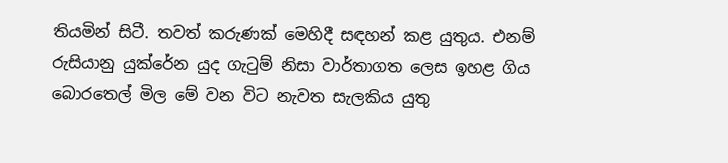තියමින් සිටී. තවත් කරුණක් මෙහිදී සඳහන් කළ යුතුය. එනම් රුසියානු යුක්රේන යුද ගැටුම් නිසා වාර්තාගත ලෙස ඉහළ ගිය බොරතෙල් මිල මේ වන විට නැවත සැලකිය යුතු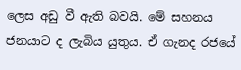ලෙස අඩු වී ඇති බවයි. මේ සහනය ජනයාට ද ලැබිය යුතුය. ඒ ගැනද රජයේ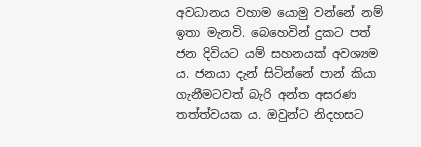අවධානය වහාම යොමු වන්නේ නම් ඉතා මැනවි. බෙහෙවින් දුකට පත් ජන දිවියට යම් සහනයක් අවශ්‍යම ය. ජනයා දැන් සිටින්නේ පාන් කියා ගැනීමටවත් බැරි අන්ත අසරණ තත්ත්වයක ය. ඔවුන්ට නිදහසට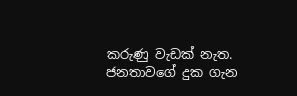කරුණු වැඩක් නැත. ජනතාවගේ දුක ගැන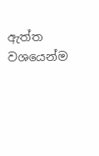ඇත්ත වශයෙන්ම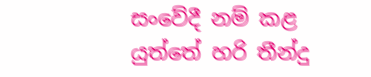සංවේදී නම් කළ යුත්තේ හරි තීන්දු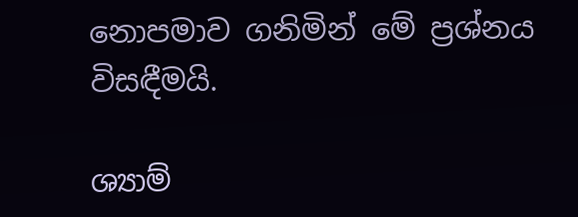නොපමාව ගනිමින් මේ ප්‍රශ්නය විසඳීමයි.

ශ්‍යාම්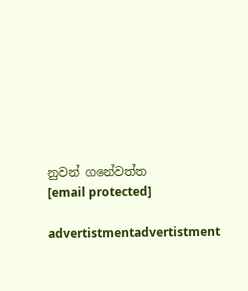නුවන් ගනේවත්ත
[email protected]

advertistmentadvertistment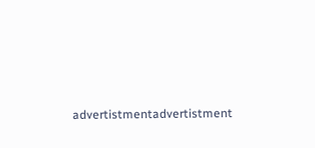advertistmentadvertistment